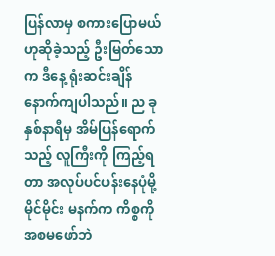ပြန်လာမှ စကားပြောမယ်ဟုဆိုခဲ့သည့် ဦးမြတ်သောက ဒီနေ့ ရုံးဆင်းချိန် နောက်ကျပါသည်။ ည ခုနှစ်နာရီမှ အိမ်ပြန်ရောက်သည့် လူကြီးကို ကြည့်ရတာ အလုပ်ပင်ပန်းနေပုံမို့ မိုင်မိုင်း မနက်က ကိစ္စကို အစမဖော်ဘဲ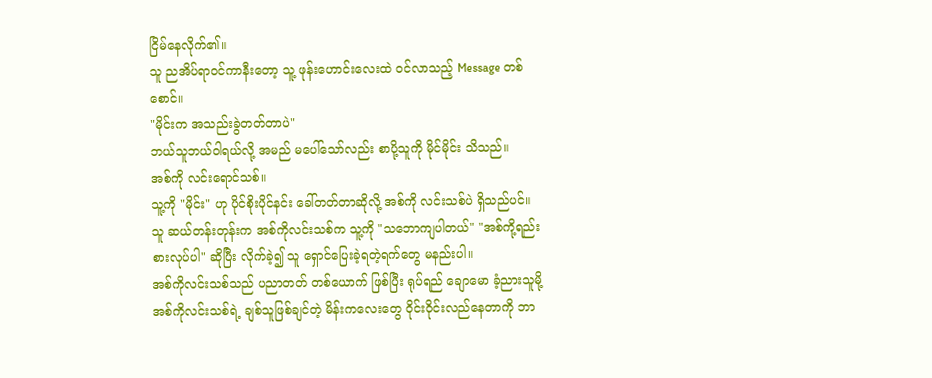ငြိမ်နေလိုက်၏။
သူ ညအိပ်ရာဝင်ကာနီးတော့ သူ့ ဖုန်းဟောင်းလေးထဲ ဝင်လာသည့် Message တစ်စောင်။
"မိုင်းက အသည်းခွဲတတ်တာပဲ"
ဘယ်သူဘယ်ဝါရယ်လို့ အမည် မပေါ်သော်လည်း စာပို့သူကို မိုင်မိုင်း သိသည်။
အစ်ကို လင်းရောင်သစ်။
သူ့ကို "မိုင်း" ဟု ပိုင်စိုးပိုင်နင်း ခေါ်တတ်တာဆိုလို့ အစ်ကို လင်းသစ်ပဲ ရှိသည်ပင်။
သူ ဆယ်တန်းတုန်းက အစ်ကိုလင်းသစ်က သူ့ကို "သဘောကျပါတယ်" "အစ်ကို့ရည်းစားလုပ်ပါ" ဆိုပြီး လိုက်ခဲ့၍ သူ ရှောင်ပြေးခဲ့ရတဲ့ရက်တွေ မနည်းပါ။
အစ်ကိုလင်းသစ်သည် ပညာတတ် တစ်ယောက် ဖြစ်ပြီး ရုပ်ရည် ချောမော ခံ့ညားသူမို့ အစ်ကိုလင်းသစ်ရဲ့ ချစ်သူဖြစ်ချင်တဲ့ မိန်းကလေးတွေ ဝိုင်းဝိုင်းလည်နေတာကို ဘာ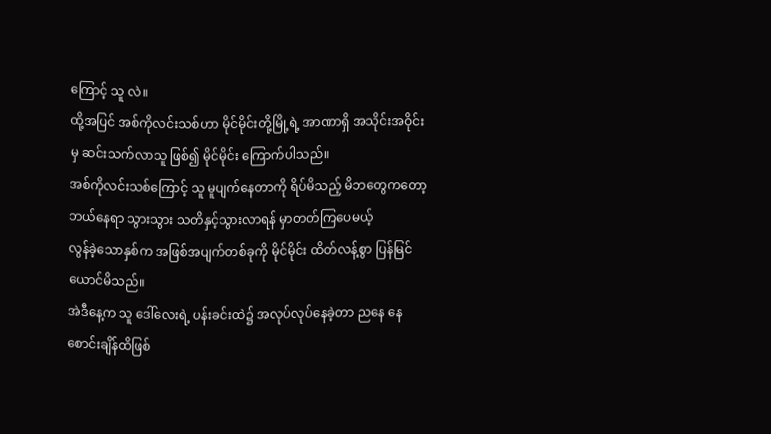ကြောင့် သူ လဲ။
ထို့အပြင် အစ်ကိုလင်းသစ်ဟာ မိုင်မိုင်းတို့မြို့ရဲ့ အာဏာရှိ အသိုင်းအဝိုင်းမှ ဆင်းသက်လာသူ ဖြစ်၍ မိုင်မိုင်း ကြောက်ပါသည်။
အစ်ကိုလင်းသစ်ကြောင့် သူ မူပျက်နေတာကို ရိပ်မိသည့် မိဘတွေကတော့ ဘယ်နေရာ သွားသွား သတိနှင့်သွားလာရန် မှာတတ်ကြပေမယ့်
လွန်ခဲ့သောနှစ်က အဖြစ်အပျက်တစ်ခုကို မိုင်မိုင်း ထိတ်လန့်စွာ ပြန်မြင်ယောင်မိသည်။
အဲဒီနေ့က သူ ဒေါ်လေးရဲ့ ပန်းခင်းထဲ၌ အလုပ်လုပ်နေခဲ့တာ ညနေ နေစောင်းချိန်ထိဖြစ်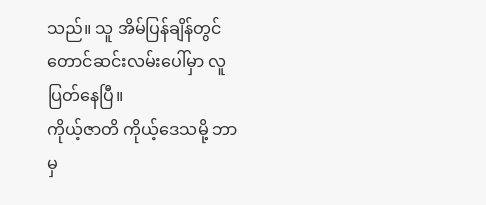သည်။ သူ အိမ်ပြန်ချိန်တွင် တောင်ဆင်းလမ်းပေါ်မှာ လူပြတ်နေပြီ။
ကိုယ့်ဇာတိ ကိုယ့်ဒေသမို့ ဘာမှ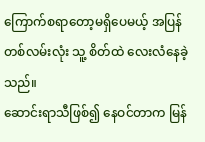ကြောက်စရာတော့မရှိပေမယ့် အပြန် တစ်လမ်းလုံး သူ့ စိတ်ထဲ လေးလံနေခဲ့သည်။
ဆောင်းရာသီဖြစ်၍ နေဝင်တာက မြန်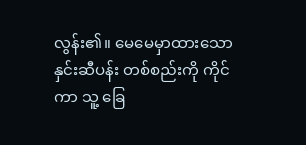လွန်း၏။ မေမေမှာထားသော နှင်းဆီပန်း တစ်စည်းကို ကိုင်ကာ သူ့ ခြေ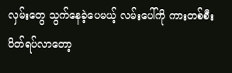လှမ်းတွေ သွက်နေခဲ့ပေမယ့် လမ်းပေါ်ကို ကားတစ်စီး ပိတ်ရပ်လာတော့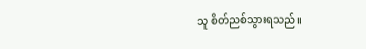သူ စိတ်ညစ်သွားရသည်။